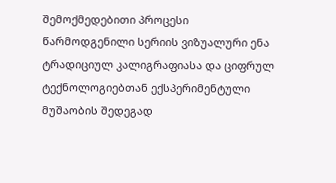შემოქმედებითი პროცესი
წარმოდგენილი სერიის ვიზუალური ენა ტრადიციულ კალიგრაფიასა და ციფრულ ტექნოლოგიებთან ექსპერიმენტული მუშაობის შედეგად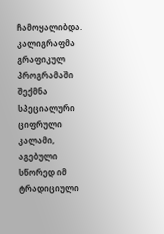ჩამოყალიბდა.
კალიგრაფმა გრაფიკულ პროგრამაში შექმნა სპეციალური ციფრული კალამი, აგებული სწორედ იმ ტრადიციული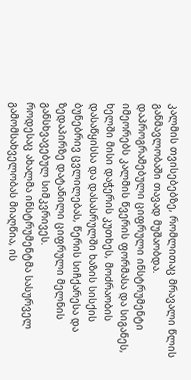კალმის თვისებებზე, რომლითაც მრავალი წლის განმავლობაში თავად მუშაობდა.
დაპროგრამებული ციფრული ინსტრუმენტი იმეორებს კალმის წვერის ფორმასა და სიგანეს, ხელში მისი დაჭერის კუთხეს, მოძრაობის დასაწყისსა და დასასრულში ხაზის სისქის ბუნებრივ ცვლილებას, წერის სიჩქარესა და ზედაპირზე დატანილი ციფრული მელნის განსხვავებულ სიმკვრივეს.
როდესაც ახალმა ინსტრუმენტმა სასურველ გამომსახველობას მიაღწია, ის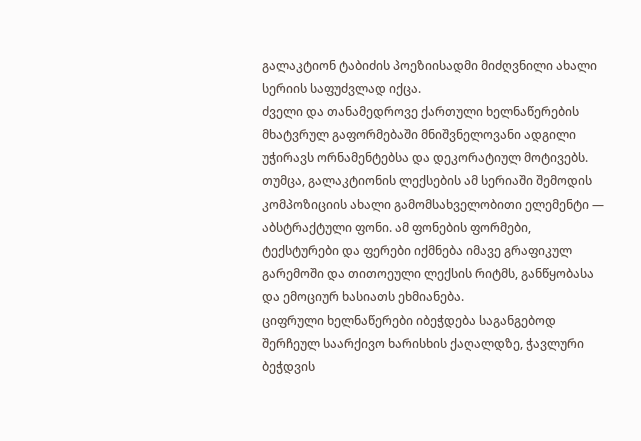გალაკტიონ ტაბიძის პოეზიისადმი მიძღვნილი ახალი სერიის საფუძვლად იქცა.
ძველი და თანამედროვე ქართული ხელნაწერების მხატვრულ გაფორმებაში მნიშვნელოვანი ადგილი უჭირავს ორნამენტებსა და დეკორატიულ მოტივებს. თუმცა, გალაკტიონის ლექსების ამ სერიაში შემოდის კომპოზიციის ახალი გამომსახველობითი ელემენტი — აბსტრაქტული ფონი. ამ ფონების ფორმები, ტექსტურები და ფერები იქმნება იმავე გრაფიკულ გარემოში და თითოეული ლექსის რიტმს, განწყობასა და ემოციურ ხასიათს ეხმიანება.
ციფრული ხელნაწერები იბეჭდება საგანგებოდ შერჩეულ საარქივო ხარისხის ქაღალდზე, ჭავლური ბეჭდვის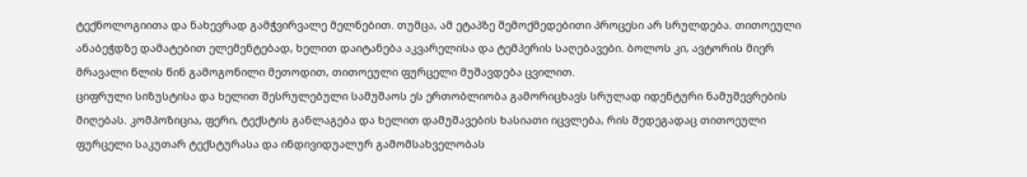ტექნოლოგიითა და ნახევრად გამჭვირვალე მელნებით. თუმცა, ამ ეტაპზე შემოქმედებითი პროცესი არ სრულდება. თითოეული ანაბეჭდზე დამატებით ელემენტებად, ხელით დაიტანება აკვარელისა და ტემპერის საღებავები. ბოლოს კი, ავტორის მიერ მრავალი წლის წინ გამოგონილი მეთოდით, თითოეული ფურცელი მუშავდება ცვილით.
ციფრული სიზუსტისა და ხელით შესრულებული სამუშაოს ეს ერთობლიობა გამორიცხავს სრულად იდენტური ნამუშევრების მიღებას. კომპოზიცია, ფერი, ტექსტის განლაგება და ხელით დამუშავების ხასიათი იცვლება, რის შედეგადაც თითოეული ფურცელი საკუთარ ტექსტურასა და ინდივიდუალურ გამომსახველობას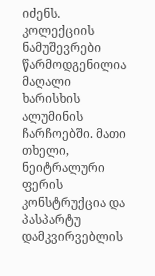იძენს.
კოლექციის ნამუშევრები წარმოდგენილია მაღალი ხარისხის ალუმინის ჩარჩოებში. მათი თხელი, ნეიტრალური ფერის კონსტრუქცია და პასპარტუ დამკვირვებლის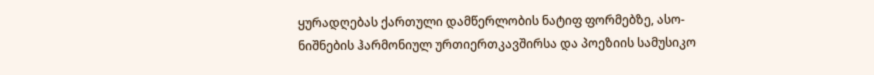ყურადღებას ქართული დამწერლობის ნატიფ ფორმებზე, ასო-ნიშნების ჰარმონიულ ურთიერთკავშირსა და პოეზიის სამუსიკო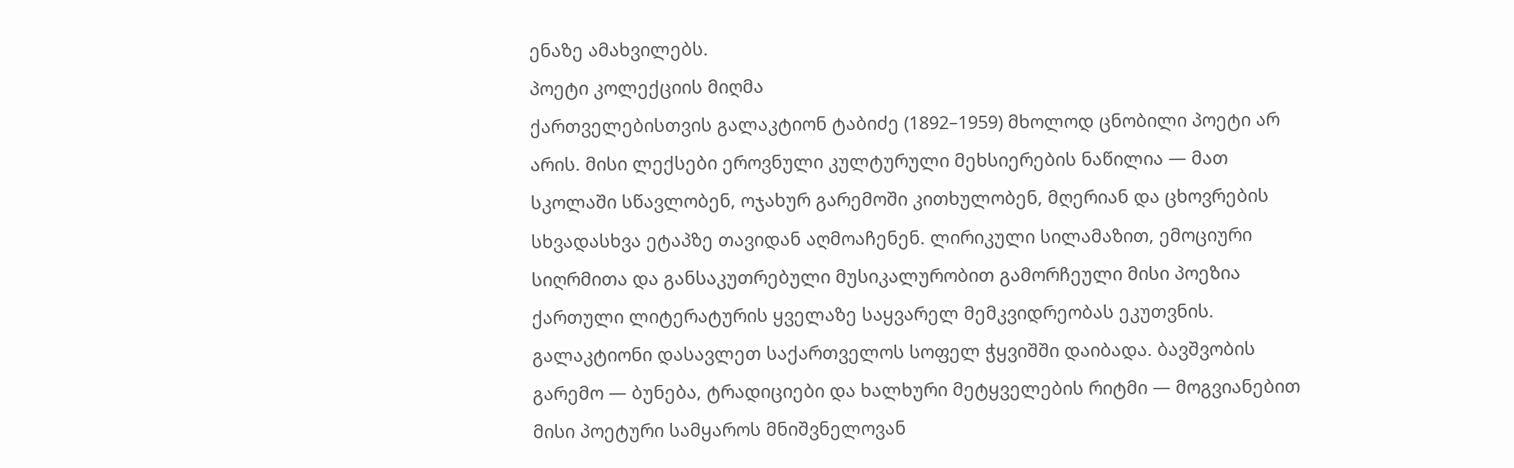ენაზე ამახვილებს.
პოეტი კოლექციის მიღმა
ქართველებისთვის გალაკტიონ ტაბიძე (1892–1959) მხოლოდ ცნობილი პოეტი არ არის. მისი ლექსები ეროვნული კულტურული მეხსიერების ნაწილია — მათ სკოლაში სწავლობენ, ოჯახურ გარემოში კითხულობენ, მღერიან და ცხოვრების სხვადასხვა ეტაპზე თავიდან აღმოაჩენენ. ლირიკული სილამაზით, ემოციური სიღრმითა და განსაკუთრებული მუსიკალურობით გამორჩეული მისი პოეზია ქართული ლიტერატურის ყველაზე საყვარელ მემკვიდრეობას ეკუთვნის.
გალაკტიონი დასავლეთ საქართველოს სოფელ ჭყვიშში დაიბადა. ბავშვობის გარემო — ბუნება, ტრადიციები და ხალხური მეტყველების რიტმი — მოგვიანებით მისი პოეტური სამყაროს მნიშვნელოვან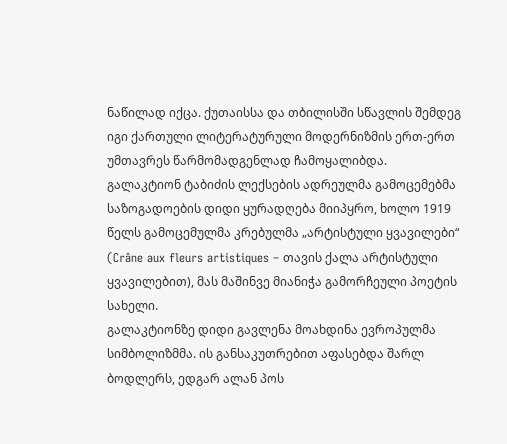ნაწილად იქცა. ქუთაისსა და თბილისში სწავლის შემდეგ იგი ქართული ლიტერატურული მოდერნიზმის ერთ-ერთ უმთავრეს წარმომადგენლად ჩამოყალიბდა.
გალაკტიონ ტაბიძის ლექსების ადრეულმა გამოცემებმა საზოგადოების დიდი ყურადღება მიიპყრო, ხოლო 1919 წელს გამოცემულმა კრებულმა „არტისტული ყვავილები“ (Crâne aux fleurs artistiques – თავის ქალა არტისტული ყვავილებით), მას მაშინვე მიანიჭა გამორჩეული პოეტის სახელი.
გალაკტიონზე დიდი გავლენა მოახდინა ევროპულმა სიმბოლიზმმა. ის განსაკუთრებით აფასებდა შარლ ბოდლერს, ედგარ ალან პოს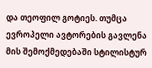და თეოფილ გოტიეს. თუმცა ევროპელი ავტორების გავლენა მის შემოქმედებაში სტილისტურ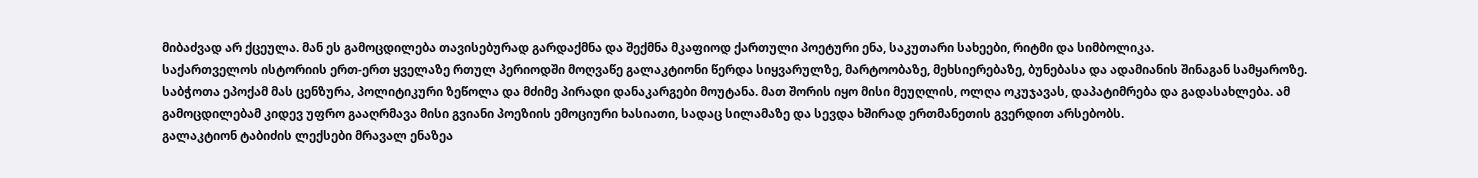მიბაძვად არ ქცეულა. მან ეს გამოცდილება თავისებურად გარდაქმნა და შექმნა მკაფიოდ ქართული პოეტური ენა, საკუთარი სახეები, რიტმი და სიმბოლიკა.
საქართველოს ისტორიის ერთ-ერთ ყველაზე რთულ პერიოდში მოღვაწე გალაკტიონი წერდა სიყვარულზე, მარტოობაზე, მეხსიერებაზე, ბუნებასა და ადამიანის შინაგან სამყაროზე. საბჭოთა ეპოქამ მას ცენზურა, პოლიტიკური ზეწოლა და მძიმე პირადი დანაკარგები მოუტანა. მათ შორის იყო მისი მეუღლის, ოლღა ოკუჯავას, დაპატიმრება და გადასახლება. ამ გამოცდილებამ კიდევ უფრო გააღრმავა მისი გვიანი პოეზიის ემოციური ხასიათი, სადაც სილამაზე და სევდა ხშირად ერთმანეთის გვერდით არსებობს.
გალაკტიონ ტაბიძის ლექსები მრავალ ენაზეა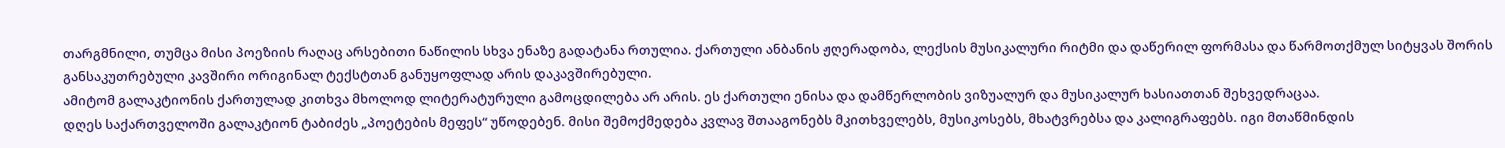თარგმნილი, თუმცა მისი პოეზიის რაღაც არსებითი ნაწილის სხვა ენაზე გადატანა რთულია. ქართული ანბანის ჟღერადობა, ლექსის მუსიკალური რიტმი და დაწერილ ფორმასა და წარმოთქმულ სიტყვას შორის განსაკუთრებული კავშირი ორიგინალ ტექსტთან განუყოფლად არის დაკავშირებული.
ამიტომ გალაკტიონის ქართულად კითხვა მხოლოდ ლიტერატურული გამოცდილება არ არის. ეს ქართული ენისა და დამწერლობის ვიზუალურ და მუსიკალურ ხასიათთან შეხვედრაცაა.
დღეს საქართველოში გალაკტიონ ტაბიძეს „პოეტების მეფეს“ უწოდებენ. მისი შემოქმედება კვლავ შთააგონებს მკითხველებს, მუსიკოსებს, მხატვრებსა და კალიგრაფებს. იგი მთაწმინდის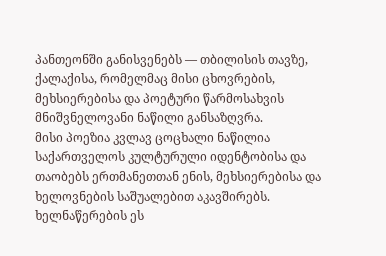პანთეონში განისვენებს — თბილისის თავზე, ქალაქისა, რომელმაც მისი ცხოვრების, მეხსიერებისა და პოეტური წარმოსახვის მნიშვნელოვანი ნაწილი განსაზღვრა.
მისი პოეზია კვლავ ცოცხალი ნაწილია საქართველოს კულტურული იდენტობისა და თაობებს ერთმანეთთან ენის, მეხსიერებისა და ხელოვნების საშუალებით აკავშირებს.
ხელნაწერების ეს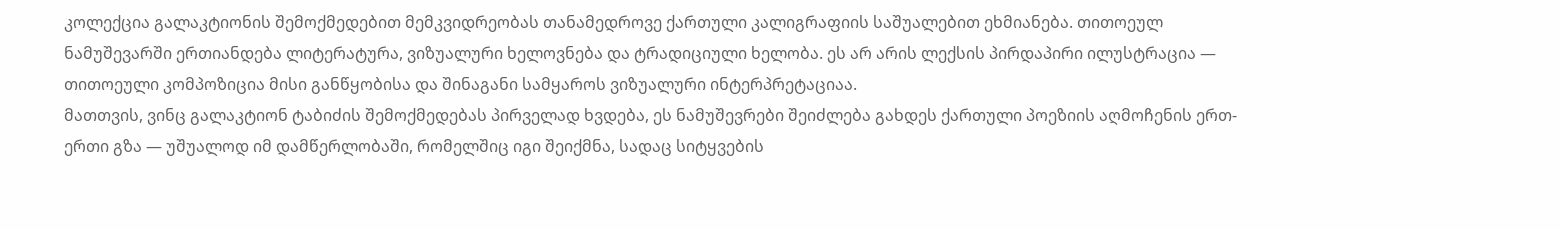კოლექცია გალაკტიონის შემოქმედებით მემკვიდრეობას თანამედროვე ქართული კალიგრაფიის საშუალებით ეხმიანება. თითოეულ ნამუშევარში ერთიანდება ლიტერატურა, ვიზუალური ხელოვნება და ტრადიციული ხელობა. ეს არ არის ლექსის პირდაპირი ილუსტრაცია — თითოეული კომპოზიცია მისი განწყობისა და შინაგანი სამყაროს ვიზუალური ინტერპრეტაციაა.
მათთვის, ვინც გალაკტიონ ტაბიძის შემოქმედებას პირველად ხვდება, ეს ნამუშევრები შეიძლება გახდეს ქართული პოეზიის აღმოჩენის ერთ-ერთი გზა — უშუალოდ იმ დამწერლობაში, რომელშიც იგი შეიქმნა, სადაც სიტყვების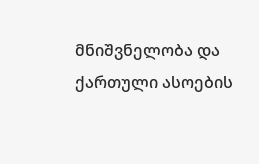მნიშვნელობა და ქართული ასოების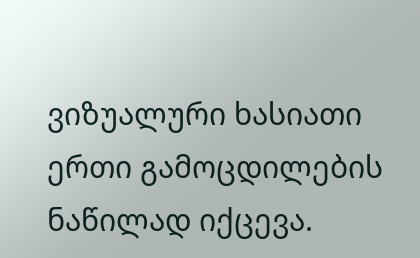ვიზუალური ხასიათი ერთი გამოცდილების ნაწილად იქცევა.